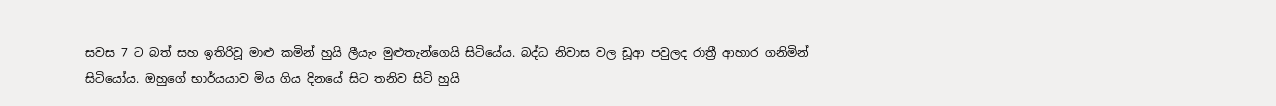සවස 7 ට බත් සහ ඉතිරිවූ මාළු කමින් හුයි ලීයැං මුළුතැන්ගෙයි සිටියේය. බද්ධ නිවාස වල ඩූආ පවුලද රාත්‍රී ආහාර ගනිමින් සිටියෝය. ඔහුගේ භාර්යයාව මිය ගිය දිනයේ සිට තනිව සිටි හුයි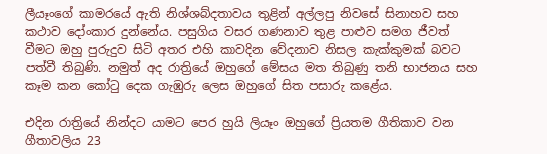ලීයෑංගේ කාමරයේ ඇති නිශ්ශබ්දතාවය තුළින් අල්ලපු නිවසේ සිනාහව සහ කථාව දෝංකාර දුන්නේය. පසුගිය වසර ගණනාව තුළ පාළුව සමග ජීවත් වීමට ඔහු පුරුදුව සිටි අතර එහි කාවදින වේදනාව නිසල කැක්කුමක් බවට පත්වී තිබුණි. නමුත් අද රාත්‍රියේ ඔහුගේ මේසය මත තිබුණු තනි භාජනය සහ කෑම කන කෝටු දෙක ගැඹුරු ලෙස ඔහුගේ සිත පසාරු කළේය.

එදින රාත්‍රියේ නින්දට යාමට පෙර හුයි ලියෑං ඔහුගේ ප්‍රියතම ගීතිකාව වන ගීතාවලිය 23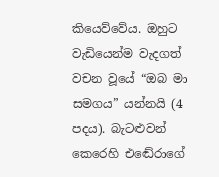කියෙව්වේය. ඔහුට වැඩියෙන්ම වැදගත් වචන වූයේ “ඔබ මා සමගය” යන්නයි (4 පදය). බැටළුවන් කෙරෙහි එඬේරාගේ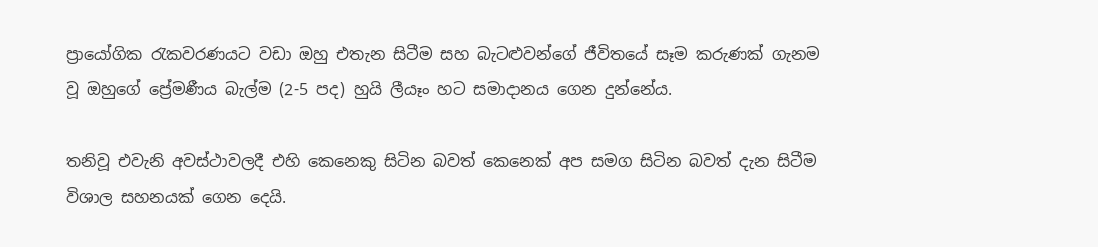ප්‍රායෝගික රැකවරණයට වඩා ඔහු එතැන සිටීම සහ බැටළුවන්ගේ ජීවිතයේ සෑම කරුණක් ගැනම වූ ඔහුගේ ප්‍රේමණීය බැල්ම (2-5 පද) හුයි ලීයෑං හට සමාදානය ගෙන දුන්නේය.

තනිවූ එවැනි අවස්ථාවලදී එහි කෙනෙකු සිටින බවත් කෙනෙක් අප සමග සිටින බවත් දැන සිටීම විශාල සහනයක් ගෙන දෙයි.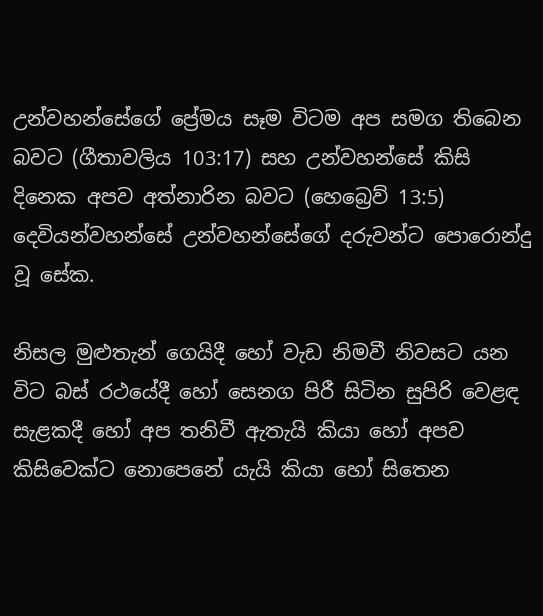උන්වහන්සේගේ ප්‍රේමය සෑම විටම අප සමග තිබෙන බවට (ගීතාවලිය 103:17) සහ උන්වහන්සේ කිසි දිනෙක අපව අත්නාරින බවට (හෙබ්‍රෙව් 13:5) දෙවියන්වහන්සේ උන්වහන්සේගේ දරුවන්ට පොරොන්දු වූ සේක.

නිසල මුළුතැන් ගෙයිදී හෝ වැඩ නිමවී නිවසට යන විට බස් රථයේදී හෝ සෙනග පිරී සිටින සුපිරි වෙළඳ සැළකදී හෝ අප තනිවී ඇතැයි කියා හෝ අපව කිසිවෙක්ට නොපෙනේ යැයි කියා හෝ සිතෙන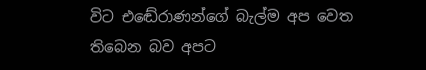විට එඬේරාණන්ගේ බැල්ම අප වෙත තිබෙන බව අපට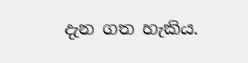දැන ගත හැකිය.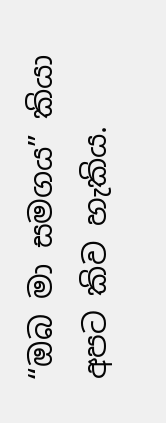“ඔබ මා සමගය” කියා අපට කිව හැකිය.